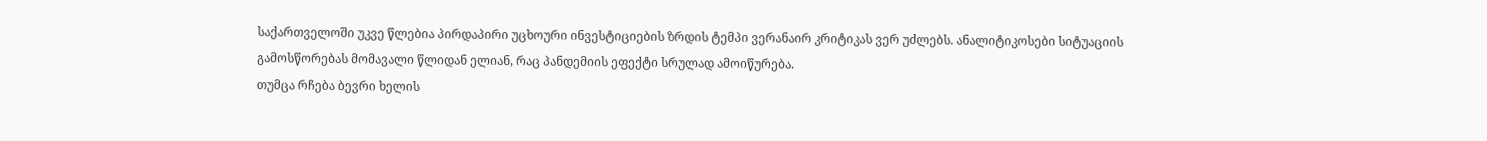საქართველოში უკვე წლებია პირდაპირი უცხოური ინვესტიციების ზრდის ტემპი ვერანაირ კრიტიკას ვერ უძლებს. ანალიტიკოსები სიტუაციის გამოსწორებას მომავალი წლიდან ელიან, რაც პანდემიის ეფექტი სრულად ამოიწურება.
თუმცა რჩება ბევრი ხელის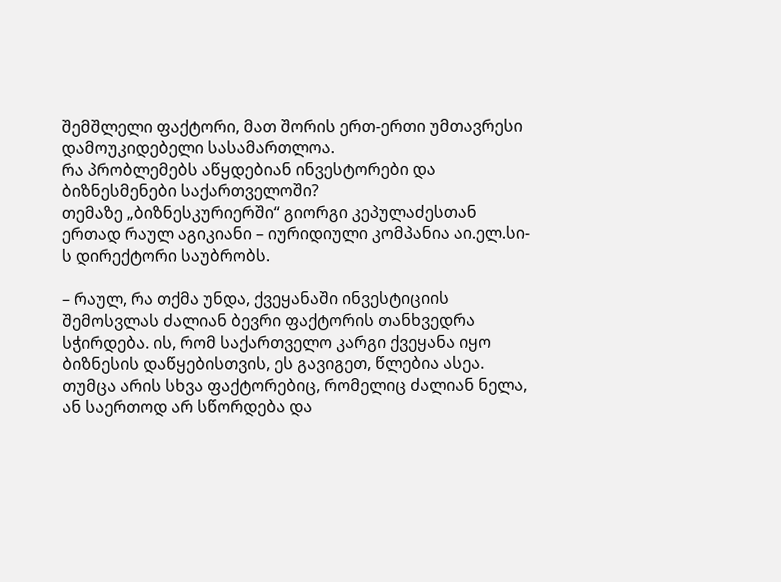შემშლელი ფაქტორი, მათ შორის ერთ-ერთი უმთავრესი დამოუკიდებელი სასამართლოა.
რა პრობლემებს აწყდებიან ინვესტორები და ბიზნესმენები საქართველოში?
თემაზე „ბიზნესკურიერში“ გიორგი კეპულაძესთან ერთად რაულ აგიკიანი – იურიდიული კომპანია აი.ელ.სი-ს დირექტორი საუბრობს.

– რაულ, რა თქმა უნდა, ქვეყანაში ინვესტიციის შემოსვლას ძალიან ბევრი ფაქტორის თანხვედრა სჭირდება. ის, რომ საქართველო კარგი ქვეყანა იყო ბიზნესის დაწყებისთვის, ეს გავიგეთ, წლებია ასეა. თუმცა არის სხვა ფაქტორებიც, რომელიც ძალიან ნელა, ან საერთოდ არ სწორდება და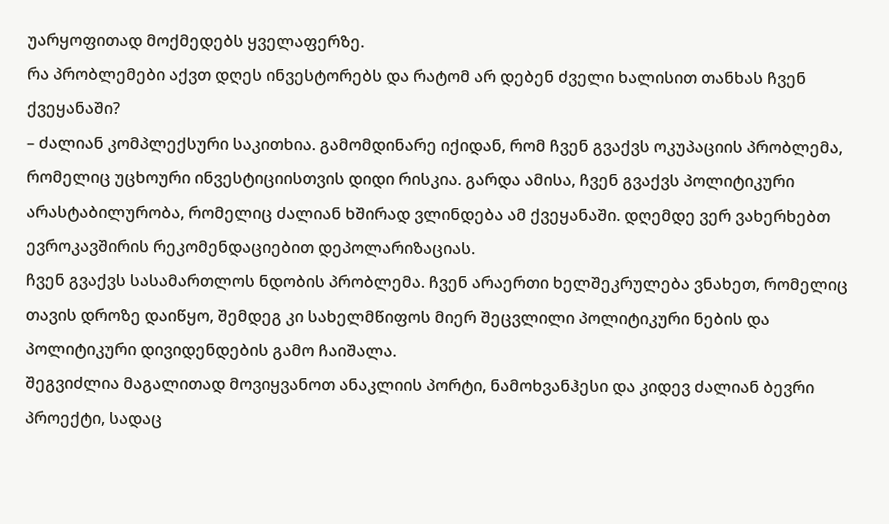უარყოფითად მოქმედებს ყველაფერზე.
რა პრობლემები აქვთ დღეს ინვესტორებს და რატომ არ დებენ ძველი ხალისით თანხას ჩვენ ქვეყანაში?
– ძალიან კომპლექსური საკითხია. გამომდინარე იქიდან, რომ ჩვენ გვაქვს ოკუპაციის პრობლემა, რომელიც უცხოური ინვესტიციისთვის დიდი რისკია. გარდა ამისა, ჩვენ გვაქვს პოლიტიკური არასტაბილურობა, რომელიც ძალიან ხშირად ვლინდება ამ ქვეყანაში. დღემდე ვერ ვახერხებთ ევროკავშირის რეკომენდაციებით დეპოლარიზაციას.
ჩვენ გვაქვს სასამართლოს ნდობის პრობლემა. ჩვენ არაერთი ხელშეკრულება ვნახეთ, რომელიც თავის დროზე დაიწყო, შემდეგ კი სახელმწიფოს მიერ შეცვლილი პოლიტიკური ნების და პოლიტიკური დივიდენდების გამო ჩაიშალა.
შეგვიძლია მაგალითად მოვიყვანოთ ანაკლიის პორტი, ნამოხვანჰესი და კიდევ ძალიან ბევრი პროექტი, სადაც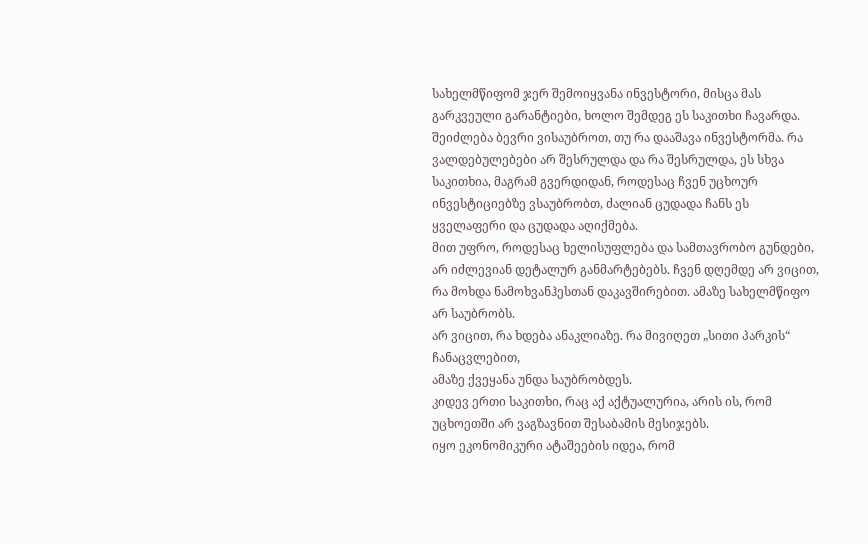სახელმწიფომ ჯერ შემოიყვანა ინვესტორი, მისცა მას გარკვეული გარანტიები, ხოლო შემდეგ ეს საკითხი ჩავარდა.
შეიძლება ბევრი ვისაუბროთ, თუ რა დააშავა ინვესტორმა. რა ვალდებულებები არ შესრულდა და რა შესრულდა, ეს სხვა საკითხია, მაგრამ გვერდიდან, როდესაც ჩვენ უცხოურ ინვესტიციებზე ვსაუბრობთ, ძალიან ცუდადა ჩანს ეს ყველაფერი და ცუდადა აღიქმება.
მით უფრო, როდესაც ხელისუფლება და სამთავრობო გუნდები, არ იძლევიან დეტალურ განმარტებებს. ჩვენ დღემდე არ ვიცით, რა მოხდა ნამოხვანჰესთან დაკავშირებით. ამაზე სახელმწიფო არ საუბრობს.
არ ვიცით, რა ხდება ანაკლიაზე. რა მივიღეთ „სითი პარკის“ ჩანაცვლებით,
ამაზე ქვეყანა უნდა საუბრობდეს.
კიდევ ერთი საკითხი, რაც აქ აქტუალურია, არის ის, რომ უცხოეთში არ ვაგზავნით შესაბამის მესიჯებს.
იყო ეკონომიკური ატაშეების იდეა, რომ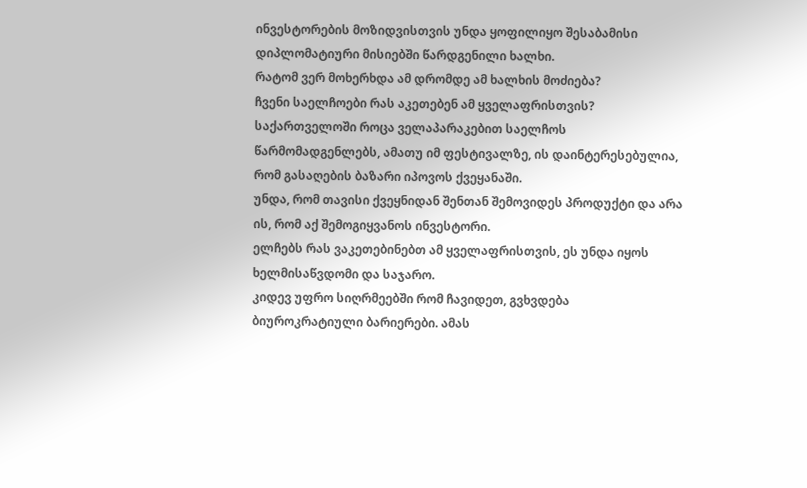ინვესტორების მოზიდვისთვის უნდა ყოფილიყო შესაბამისი დიპლომატიური მისიებში წარდგენილი ხალხი.
რატომ ვერ მოხერხდა ამ დრომდე ამ ხალხის მოძიება?
ჩვენი საელჩოები რას აკეთებენ ამ ყველაფრისთვის?
საქართველოში როცა ველაპარაკებით საელჩოს წარმომადგენლებს, ამათუ იმ ფესტივალზე, ის დაინტერესებულია, რომ გასაღების ბაზარი იპოვოს ქვეყანაში.
უნდა, რომ თავისი ქვეყნიდან შენთან შემოვიდეს პროდუქტი და არა ის, რომ აქ შემოგიყვანოს ინვესტორი.
ელჩებს რას ვაკეთებინებთ ამ ყველაფრისთვის, ეს უნდა იყოს ხელმისაწვდომი და საჯარო.
კიდევ უფრო სიღრმეებში რომ ჩავიდეთ, გვხვდება ბიუროკრატიული ბარიერები. ამას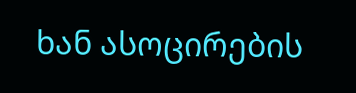ხან ასოცირების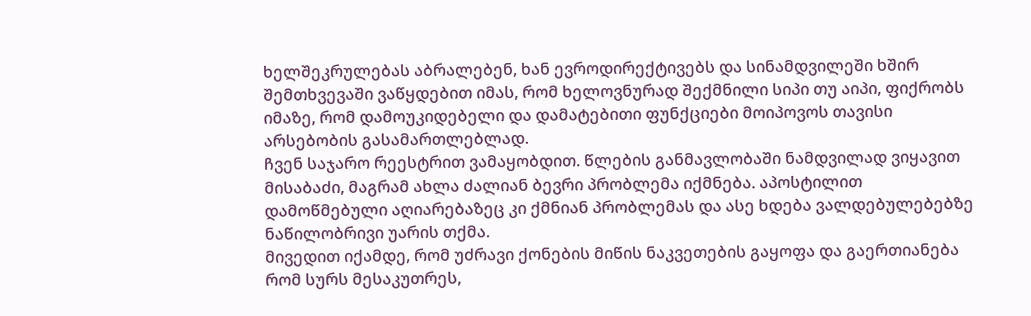ხელშეკრულებას აბრალებენ, ხან ევროდირექტივებს და სინამდვილეში ხშირ შემთხვევაში ვაწყდებით იმას, რომ ხელოვნურად შექმნილი სიპი თუ აიპი, ფიქრობს იმაზე, რომ დამოუკიდებელი და დამატებითი ფუნქციები მოიპოვოს თავისი არსებობის გასამართლებლად.
ჩვენ საჯარო რეესტრით ვამაყობდით. წლების განმავლობაში ნამდვილად ვიყავით მისაბაძი, მაგრამ ახლა ძალიან ბევრი პრობლემა იქმნება. აპოსტილით დამოწმებული აღიარებაზეც კი ქმნიან პრობლემას და ასე ხდება ვალდებულებებზე ნაწილობრივი უარის თქმა.
მივედით იქამდე, რომ უძრავი ქონების მიწის ნაკვეთების გაყოფა და გაერთიანება რომ სურს მესაკუთრეს,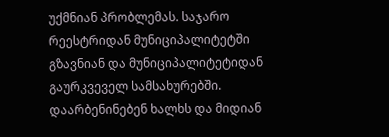უქმნიან პრობლემას. საჯარო რეესტრიდან მუნიციპალიტეტში გზავნიან და მუნიციპალიტეტიდან გაურკვეველ სამსახურებში.
დაარბენინებენ ხალხს და მიდიან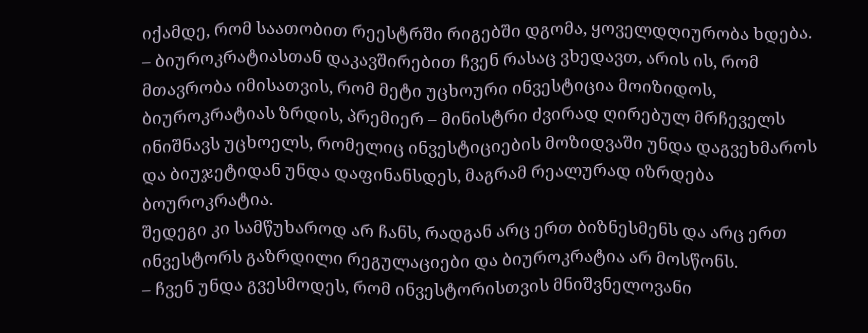იქამდე, რომ საათობით რეესტრში რიგებში დგომა, ყოველდღიურობა ხდება.
– ბიუროკრატიასთან დაკავშირებით ჩვენ რასაც ვხედავთ, არის ის, რომ მთავრობა იმისათვის, რომ მეტი უცხოური ინვესტიცია მოიზიდოს, ბიუროკრატიას ზრდის, პრემიერ – მინისტრი ძვირად ღირებულ მრჩეველს ინიშნავს უცხოელს, რომელიც ინვესტიციების მოზიდვაში უნდა დაგვეხმაროს და ბიუჯეტიდან უნდა დაფინანსდეს, მაგრამ რეალურად იზრდება ბოუროკრატია.
შედეგი კი სამწუხაროდ არ ჩანს, რადგან არც ერთ ბიზნესმენს და არც ერთ ინვესტორს გაზრდილი რეგულაციები და ბიუროკრატია არ მოსწონს.
– ჩვენ უნდა გვესმოდეს, რომ ინვესტორისთვის მნიშვნელოვანი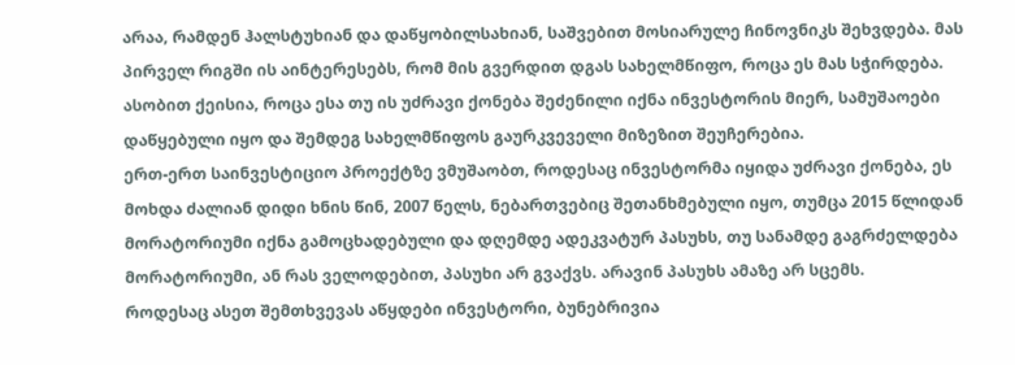არაა, რამდენ ჰალსტუხიან და დაწყობილსახიან, საშვებით მოსიარულე ჩინოვნიკს შეხვდება. მას პირველ რიგში ის აინტერესებს, რომ მის გვერდით დგას სახელმწიფო, როცა ეს მას სჭირდება.
ასობით ქეისია, როცა ესა თუ ის უძრავი ქონება შეძენილი იქნა ინვესტორის მიერ, სამუშაოები დაწყებული იყო და შემდეგ სახელმწიფოს გაურკვეველი მიზეზით შეუჩერებია.
ერთ-ერთ საინვესტიციო პროექტზე ვმუშაობთ, როდესაც ინვესტორმა იყიდა უძრავი ქონება, ეს მოხდა ძალიან დიდი ხნის წინ, 2007 წელს, ნებართვებიც შეთანხმებული იყო, თუმცა 2015 წლიდან მორატორიუმი იქნა გამოცხადებული და დღემდე ადეკვატურ პასუხს, თუ სანამდე გაგრძელდება მორატორიუმი, ან რას ველოდებით, პასუხი არ გვაქვს. არავინ პასუხს ამაზე არ სცემს.
როდესაც ასეთ შემთხვევას აწყდები ინვესტორი, ბუნებრივია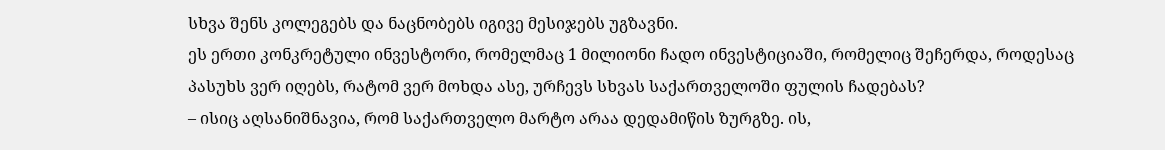სხვა შენს კოლეგებს და ნაცნობებს იგივე მესიჯებს უგზავნი.
ეს ერთი კონკრეტული ინვესტორი, რომელმაც 1 მილიონი ჩადო ინვესტიციაში, რომელიც შეჩერდა, როდესაც პასუხს ვერ იღებს, რატომ ვერ მოხდა ასე, ურჩევს სხვას საქართველოში ფულის ჩადებას?
– ისიც აღსანიშნავია, რომ საქართველო მარტო არაა დედამიწის ზურგზე. ის,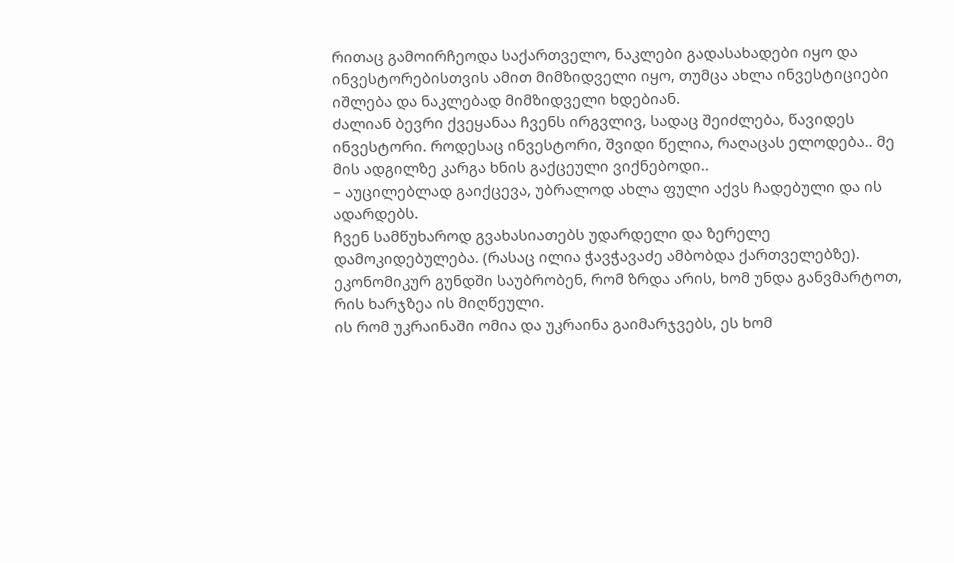რითაც გამოირჩეოდა საქართველო, ნაკლები გადასახადები იყო და ინვესტორებისთვის ამით მიმზიდველი იყო, თუმცა ახლა ინვესტიციები იშლება და ნაკლებად მიმზიდველი ხდებიან.
ძალიან ბევრი ქვეყანაა ჩვენს ირგვლივ, სადაც შეიძლება, წავიდეს ინვესტორი. როდესაც ინვესტორი, შვიდი წელია, რაღაცას ელოდება.. მე მის ადგილზე კარგა ხნის გაქცეული ვიქნებოდი..
– აუცილებლად გაიქცევა, უბრალოდ ახლა ფული აქვს ჩადებული და ის ადარდებს.
ჩვენ სამწუხაროდ გვახასიათებს უდარდელი და ზერელე დამოკიდებულება. (რასაც ილია ჭავჭავაძე ამბობდა ქართველებზე).
ეკონომიკურ გუნდში საუბრობენ, რომ ზრდა არის, ხომ უნდა განვმარტოთ, რის ხარჯზეა ის მიღწეული.
ის რომ უკრაინაში ომია და უკრაინა გაიმარჯვებს, ეს ხომ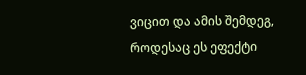ვიცით და ამის შემდეგ, როდესაც ეს ეფექტი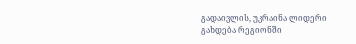გადაივლის, უკრაინა ლიდერი გახდება რეგიონში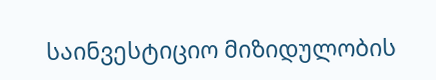საინვესტიციო მიზიდულობის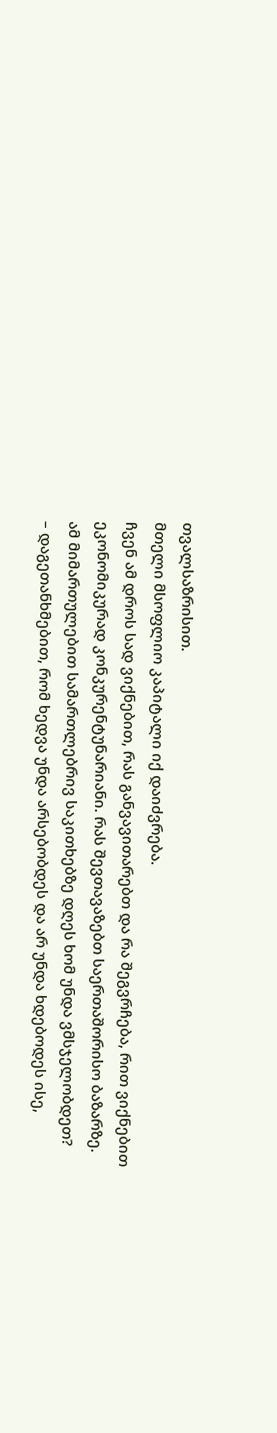თვალსაზრისით.
მთელი მსოფლიო კაპიტალი იქ დაიძვრება.
ჩვენ ამ დროს სად ვიქნებით, რას განვავითარებთ და რა შეგვრჩება, რით ვიქნებით ეკონომიკურად კონკურენტუნარიანი. რას შევთავაზებთ საერთაშორისო ბაზარზე.
ამ მიმართულებით სამართლებრივ საკითხებზე დღეს ხომ უნდა ვმსჯელობდეთ?
– დაგეთანხმებით, რომ ხედვა უნდა არსებობდეს და არ უნდა ხდებოდეს ისე,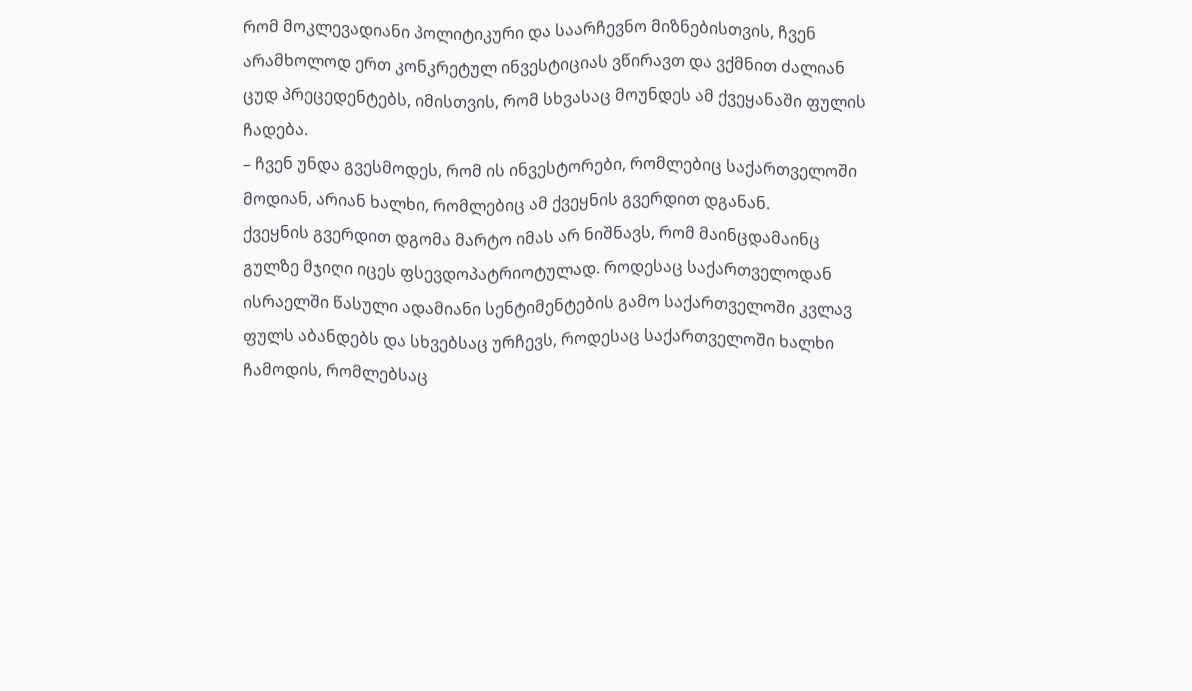რომ მოკლევადიანი პოლიტიკური და საარჩევნო მიზნებისთვის, ჩვენ არამხოლოდ ერთ კონკრეტულ ინვესტიციას ვწირავთ და ვქმნით ძალიან ცუდ პრეცედენტებს, იმისთვის, რომ სხვასაც მოუნდეს ამ ქვეყანაში ფულის ჩადება.
– ჩვენ უნდა გვესმოდეს, რომ ის ინვესტორები, რომლებიც საქართველოში მოდიან, არიან ხალხი, რომლებიც ამ ქვეყნის გვერდით დგანან.
ქვეყნის გვერდით დგომა მარტო იმას არ ნიშნავს, რომ მაინცდამაინც გულზე მჯიღი იცეს ფსევდოპატრიოტულად. როდესაც საქართველოდან ისრაელში წასული ადამიანი სენტიმენტების გამო საქართველოში კვლავ ფულს აბანდებს და სხვებსაც ურჩევს, როდესაც საქართველოში ხალხი ჩამოდის, რომლებსაც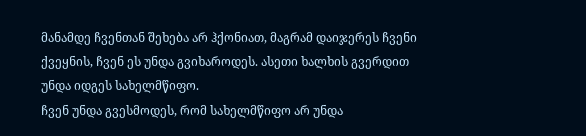მანამდე ჩვენთან შეხება არ ჰქონიათ, მაგრამ დაიჯერეს ჩვენი ქვეყნის, ჩვენ ეს უნდა გვიხაროდეს. ასეთი ხალხის გვერდით უნდა იდგეს სახელმწიფო.
ჩვენ უნდა გვესმოდეს, რომ სახელმწიფო არ უნდა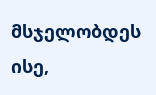მსჯელობდეს ისე,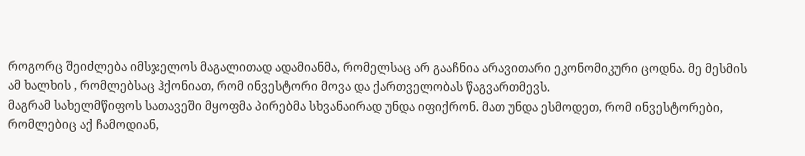როგორც შეიძლება იმსჯელოს მაგალითად ადამიანმა, რომელსაც არ გააჩნია არავითარი ეკონომიკური ცოდნა. მე მესმის ამ ხალხის , რომლებსაც ჰქონიათ, რომ ინვესტორი მოვა და ქართველობას წაგვართმევს.
მაგრამ სახელმწიფოს სათავეში მყოფმა პირებმა სხვანაირად უნდა იფიქრონ. მათ უნდა ესმოდეთ, რომ ინვესტორები, რომლებიც აქ ჩამოდიან,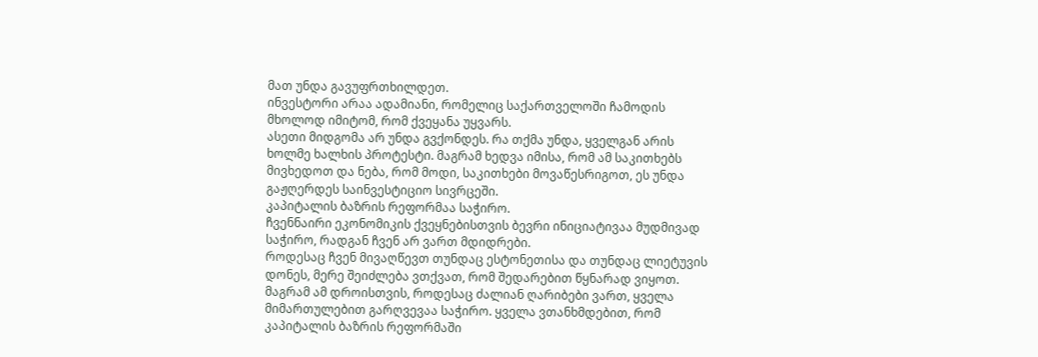მათ უნდა გავუფრთხილდეთ.
ინვესტორი არაა ადამიანი, რომელიც საქართველოში ჩამოდის მხოლოდ იმიტომ, რომ ქვეყანა უყვარს.
ასეთი მიდგომა არ უნდა გვქონდეს. რა თქმა უნდა, ყველგან არის ხოლმე ხალხის პროტესტი. მაგრამ ხედვა იმისა, რომ ამ საკითხებს მივხედოთ და ნება, რომ მოდი, საკითხები მოვაწესრიგოთ, ეს უნდა გაჟღერდეს საინვესტიციო სივრცეში.
კაპიტალის ბაზრის რეფორმაა საჭირო.
ჩვენნაირი ეკონომიკის ქვეყნებისთვის ბევრი ინიციატივაა მუდმივად საჭირო, რადგან ჩვენ არ ვართ მდიდრები.
როდესაც ჩვენ მივაღწევთ თუნდაც ესტონეთისა და თუნდაც ლიეტუვის დონეს, მერე შეიძლება ვთქვათ, რომ შედარებით წყნარად ვიყოთ.
მაგრამ ამ დროისთვის, როდესაც ძალიან ღარიბები ვართ, ყველა მიმართულებით გარღვევაა საჭირო. ყველა ვთანხმდებით, რომ კაპიტალის ბაზრის რეფორმაში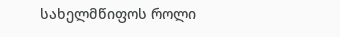სახელმწიფოს როლი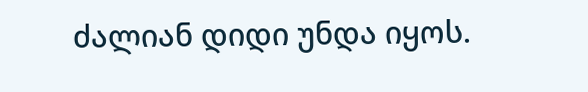ძალიან დიდი უნდა იყოს.